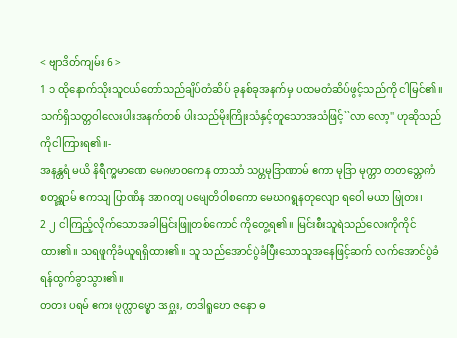< ဗျာဒိတ်ကျမ်း 6 >
1 ၁ ထိုနောက်သိုးသူငယ်တော်သည်ချိပ်တံဆိပ် ခုနစ်ခုအနက်မှ ပထမတံဆိပ်ဖွင့်သည်ကို ငါမြင်၏။ သက်ရှိသတ္တဝါလေးပါးအနက်တစ် ပါးသည်မိုးကြိုးသံနှင့်တူသောအသံဖြင့်``လာ လော့'' ဟုဆိုသည်ကိုငါကြားရ၏။-
အနန္တရံ မယိ နိရီက္ၐမာဏေ မေၐၑာဝကေန တာသာံ သပ္တမုဒြာဏာမ် ဧကာ မုဒြာ မုက္တာ တတသ္တေၐာံ စတုရ္ဏာမ် ဧကသျ ပြာဏိန အာဂတျ ပၑျေတိဝါစကော မေဃဂရ္ဇနတုလျော ရဝေါ မယာ ၑြုတး၊
2 ၂ ငါကြည့်လိုက်သောအခါမြင်းဖြူတစ်ကောင် ကိုတွေ့ရ၏။ မြင်းစီးသူရဲသည်လေးကိုကိုင် ထား၏။ သရဖူကိုခံယူရရှိထား၏။ သူ သည်အောင်ပွဲခံပြီးသောသူအနေဖြင့်ဆက် လက်အောင်ပွဲခံရန်ထွက်ခွာသွား၏။
တတး ပရမ် ဧကး ၑုက္လာၑ္စော ဒၖၐ္ဋး, တဒါရူဎော ဇနော ဓ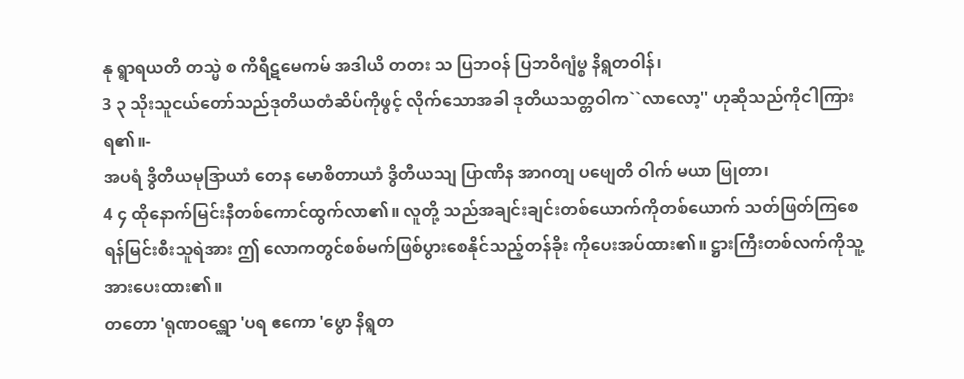နု ရ္ဓာရယတိ တသ္မဲ စ ကိရီဋမေကမ် အဒါယိ တတး သ ပြဘဝန် ပြဘဝိၐျံၑ္စ နိရ္ဂတဝါန်၊
3 ၃ သိုးသူငယ်တော်သည်ဒုတိယတံဆိပ်ကိုဖွင့် လိုက်သောအခါ ဒုတိယသတ္တဝါက``လာလော့'' ဟုဆိုသည်ကိုငါကြားရ၏။-
အပရံ ဒွိတီယမုဒြာယာံ တေန မောစိတာယာံ ဒွိတီယသျ ပြာဏိန အာဂတျ ပၑျေတိ ဝါက် မယာ ၑြုတာ၊
4 ၄ ထိုနောက်မြင်းနီတစ်ကောင်ထွက်လာ၏။ လူတို့ သည်အချင်းချင်းတစ်ယောက်ကိုတစ်ယောက် သတ်ဖြတ်ကြစေရန်မြင်းစီးသူရဲအား ဤ လောကတွင်စစ်မက်ဖြစ်ပွားစေနိုင်သည့်တန်ခိုး ကိုပေးအပ်ထား၏။ ဋ္ဌားကြီးတစ်လက်ကိုသူ့ အားပေးထား၏။
တတော 'ရုဏဝရ္ဏော 'ပရ ဧကော 'ၑွော နိရ္ဂတ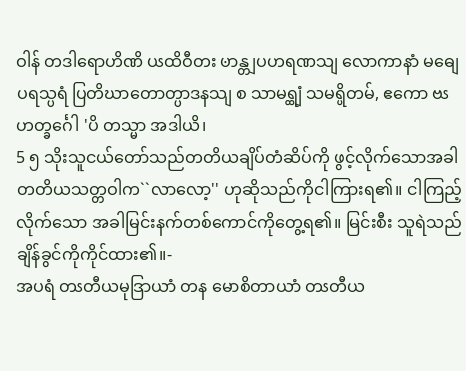ဝါန် တဒါရောဟိဏိ ပၖထိဝီတး ၑာန္တျပဟရဏသျ လောကာနာံ မဓျေ ပရသ္ပရံ ပြတိဃာတောတ္ပာဒနသျ စ သာမရ္ထျံ သမရ္ပိတမ်, ဧကော ဗၖဟတ္ခင်္ဂေါ 'ပိ တသ္မာ အဒါယိ၊
5 ၅ သိုးသူငယ်တော်သည်တတိယချိပ်တံဆိပ်ကို ဖွင့်လိုက်သောအခါ တတိယသတ္တဝါက``လာလော့'' ဟုဆိုသည်ကိုငါကြားရ၏။ ငါကြည့်လိုက်သော အခါမြင်းနက်တစ်ကောင်ကိုတွေ့ရ၏။ မြင်းစီး သူရဲသည်ချိန်ခွင်ကိုကိုင်ထား၏။-
အပရံ တၖတီယမုဒြာယာံ တန မောစိတာယာံ တၖတီယ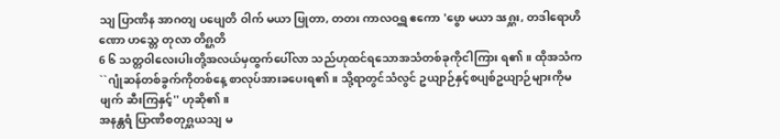သျ ပြာဏိန အာဂတျ ပၑျေတိ ဝါက် မယာ ၑြုတာ, တတး ကာလဝရ္ဏ ဧကော 'ၑွော မယာ ဒၖၐ္ဋး, တဒါရောဟိဏော ဟသ္တေ တုလာ တိၐ္ဌတိ
6 ၆ သတ္တဝါလေးပါးတို့အလယ်မှထွက်ပေါ်လာ သည်ဟုထင်ရသောအသံတစ်ခုကိုငါကြား ရ၏။ ထိုအသံက``ဂျုံဆန်တစ်ခွက်ကိုတစ်နေ့ စာလုပ်အားခပေးရ၏။ သို့ရာတွင်သံလွင် ဥယျာဉ်နှင့်စပျစ်ဥယျာဉ်များကိုမဖျက် ဆီးကြနှင့်'' ဟုဆို၏။
အနန္တရံ ပြာဏိစတုၐ္ဋယသျ မ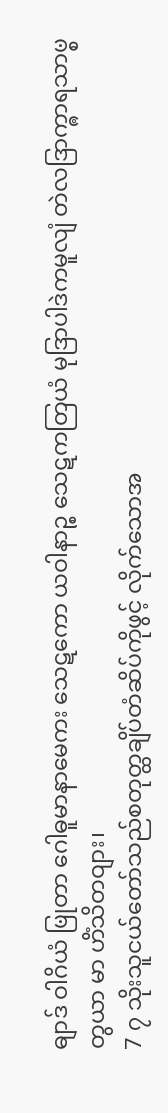ဓျာဒ် ဝါဂိယံ ၑြုတာ ဂေါဓူမာနာမေကး သေဋကော ယဝါနာဉ္စ သေဋကတြယံ မုဒြာပါဒဲကမူလျံ တဲလဒြာက္ၐာရသာၑ္စ တွယာ မာ ဟိံသိတဝျား၊
7 ၇ သိုးသူငယ်တော်သည်စတုတ္ထချိပ်တံဆိပ်ကိုဖွင့် လိုက်သောအ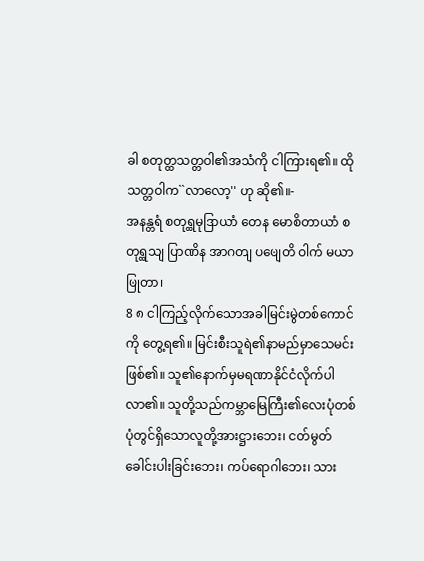ခါ စတုတ္ထသတ္တဝါ၏အသံကို ငါကြားရ၏။ ထိုသတ္တဝါက``လာလော့'' ဟု ဆို၏။-
အနန္တရံ စတုရ္ထမုဒြာယာံ တေန မောစိတာယာံ စတုရ္ထသျ ပြာဏိန အာဂတျ ပၑျေတိ ဝါက် မယာ ၑြုတာ၊
8 ၈ ငါကြည့်လိုက်သောအခါမြင်းမွဲတစ်ကောင်ကို တွေ့ရ၏။ မြင်းစီးသူရဲ၏နာမည်မှာသေမင်း ဖြစ်၏။ သူ၏နောက်မှမရဏာနိုင်ငံလိုက်ပါ လာ၏။ သူတို့သည်ကမ္ဘာမြေကြီး၏လေးပုံတစ် ပုံတွင်ရှိသောလူတို့အားဋ္ဌားဘေး၊ ငတ်မွတ် ခေါင်းပါးခြင်းဘေး၊ ကပ်ရောဂါဘေး၊ သား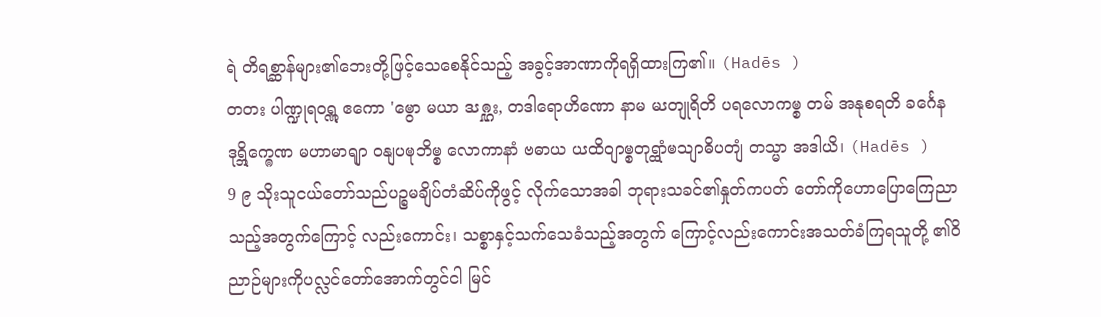ရဲ တိရစ္ဆာန်များ၏ဘေးတို့ဖြင့်သေစေနိုင်သည့် အခွင့်အာဏာကိုရရှိထားကြ၏။ (Hadēs )
တတး ပါဏ္ဍုရဝရ္ဏ ဧကော 'ၑွော မယာ ဒၖၐ္ဋး, တဒါရောဟိဏော နာမ မၖတျုရိတိ ပရလောကၑ္စ တမ် အနုစရတိ ခင်္ဂေန ဒုရ္ဘိက္ၐေဏ မဟာမာရျာ ဝနျပၑုဘိၑ္စ လောကာနာံ ဗဓာယ ပၖထိဝျာၑ္စတုရ္ထာံၑသျာဓိပတျံ တသ္မာ အဒါယိ၊ (Hadēs )
9 ၉ သိုးသူငယ်တော်သည်ပဉ္စမချိပ်တံဆိပ်ကိုဖွင့် လိုက်သောအခါ ဘုရားသခင်၏နှုတ်ကပတ် တော်ကိုဟောပြောကြေညာသည့်အတွက်ကြောင့် လည်းကောင်း၊ သစ္စာနှင့်သက်သေခံသည့်အတွက် ကြောင့်လည်းကောင်းအသတ်ခံကြရသူတို့ ၏ဝိညာဉ်များကိုပလ္လင်တော်အောက်တွင်ငါ မြင်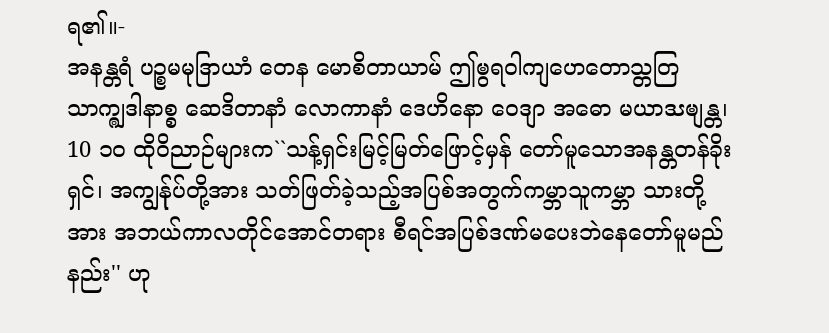ရ၏။-
အနန္တရံ ပဉ္စမမုဒြာယာံ တေန မောစိတာယာမ် ဤၑွရဝါကျဟေတောသ္တတြ သာက္ၐျဒါနာစ္စ ဆေဒိတာနာံ လောကာနာံ ဒေဟိနော ဝေဒျာ အဓော မယာဒၖၑျန္တ၊
10 ၁၀ ထိုဝိညာဉ်များက``သန့်ရှင်းမြင့်မြတ်ဖြောင့်မှန် တော်မူသောအနန္တတန်ခိုးရှင်၊ အကျွန်ုပ်တို့အား သတ်ဖြတ်ခဲ့သည့်အပြစ်အတွက်ကမ္ဘာသူကမ္ဘာ သားတို့အား အဘယ်ကာလတိုင်အောင်တရား စီရင်အပြစ်ဒဏ်မပေးဘဲနေတော်မူမည် နည်း'' ဟု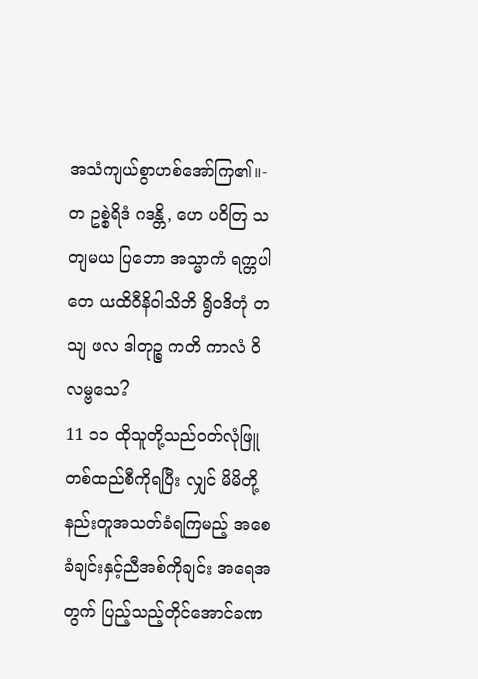အသံကျယ်စွာဟစ်အော်ကြ၏။-
တ ဥစ္စဲရိဒံ ဂဒန္တိ, ဟေ ပဝိတြ သတျမယ ပြဘော အသ္မာကံ ရက္တပါတေ ပၖထိဝီနိဝါသိဘိ ရွိဝဒိတုံ တသျ ဖလ ဒါတုဉ္စ ကတိ ကာလံ ဝိလမ္ဗသေ?
11 ၁၁ ထိုသူတို့သည်ဝတ်လုံဖြူတစ်ထည်စီကိုရပြီး လျှင် မိမိတို့နည်းတူအသတ်ခံရကြမည့် အစေခံချင်းနှင့်ညီအစ်ကိုချင်း အရေအတွက် ပြည့်သည့်တိုင်အောင်ခဏ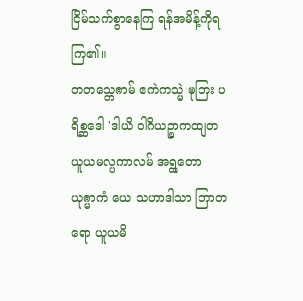ငြိမ်သက်စွာနေကြ ရန်အမိန့်ကိုရကြ၏။
တတသ္တေၐာမ် ဧကဲကသ္မဲ ၑုဘြး ပရိစ္ဆဒေါ 'ဒါယိ ဝါဂိယဉ္စာကထျတ ယူယမလ္ပကာလမ် အရ္ထတော ယုၐ္မာကံ ယေ သဟာဒါသာ ဘြာတရော ယူယမိ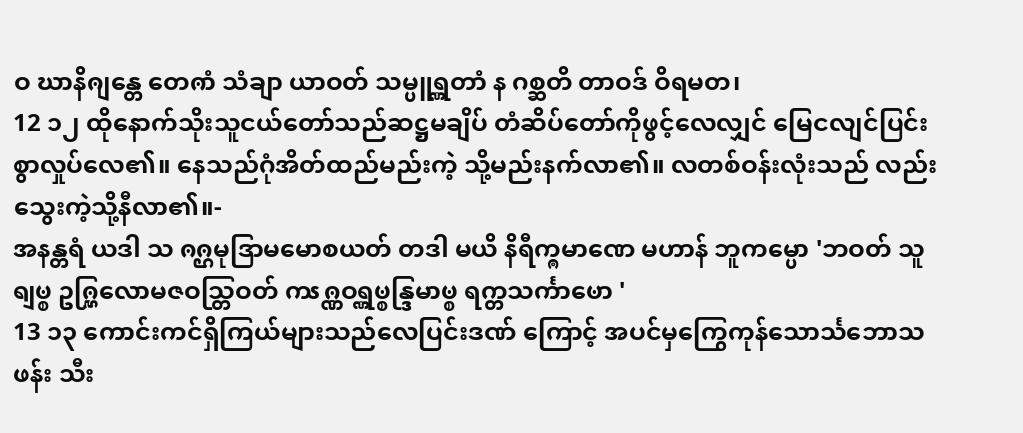ဝ ဃာနိၐျန္တေ တေၐာံ သံချာ ယာဝတ် သမ္ပူရ္ဏတာံ န ဂစ္ဆတိ တာဝဒ် ဝိရမတ၊
12 ၁၂ ထိုနောက်သိုးသူငယ်တော်သည်ဆဋ္ဌမချိပ် တံဆိပ်တော်ကိုဖွင့်လေလျှင် မြေငလျင်ပြင်း စွာလှုပ်လေ၏။ နေသည်ဂုံအိတ်ထည်မည်းကဲ့ သို့မည်းနက်လာ၏။ လတစ်ဝန်းလုံးသည် လည်းသွေးကဲ့သို့နီလာ၏။-
အနန္တရံ ယဒါ သ ၐၐ္ဌမုဒြာမမောစယတ် တဒါ မယိ နိရီက္ၐမာဏေ မဟာန် ဘူကမ္ပော 'ဘဝတ် သူရျၑ္စ ဥၐ္ဋြလောမဇဝသ္တြဝတ် ကၖၐ္ဏဝရ္ဏၑ္စန္ဒြမာၑ္စ ရက္တသင်္ကာၑော '
13 ၁၃ ကောင်းကင်ရှိကြယ်များသည်လေပြင်းဒဏ် ကြောင့် အပင်မှကြွေကုန်သောင်္သဘောသဖန်း သီး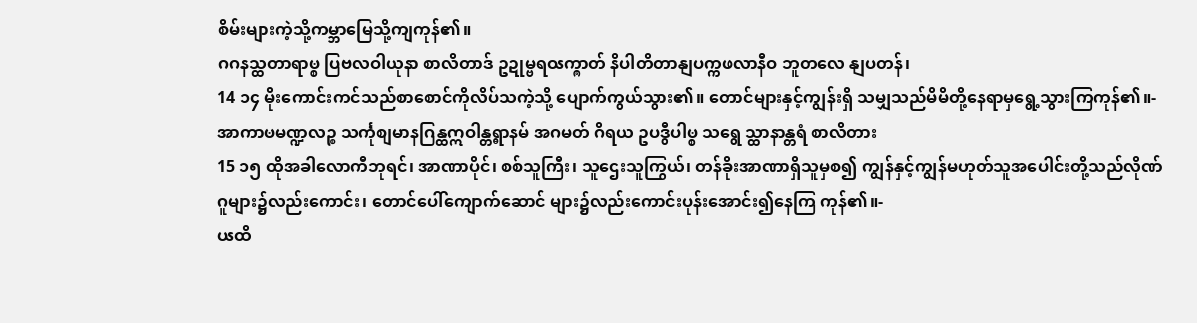စိမ်းများကဲ့သို့ကမ္ဘာမြေသို့ကျကုန်၏။
ဂဂနသ္ထတာရာၑ္စ ပြဗလဝါယုနာ စာလိတာဒ် ဥဍုမ္ဗရဝၖက္ၐာတ် နိပါတိတာနျပက္ကဖလာနီဝ ဘူတလေ နျပတန်၊
14 ၁၄ မိုးကောင်းကင်သည်စာစောင်ကိုလိပ်သကဲ့သို့ ပျောက်ကွယ်သွား၏။ တောင်များနှင့်ကျွန်းရှိ သမျှသည်မိမိတို့နေရာမှရွေ့သွားကြကုန်၏။-
အာကာၑမဏ္ဍလဉ္စ သင်္ကုစျမာနဂြန္ထဣဝါန္တရ္ဓာနမ် အဂမတ် ဂိရယ ဥပဒွီပါၑ္စ သရွေ သ္ထာနာန္တရံ စာလိတား
15 ၁၅ ထိုအခါလောကီဘုရင်၊ အာဏာပိုင်၊ စစ်သူကြီး၊ သူဌေးသူကြွယ်၊ တန်ခိုးအာဏာရှိသူမှစ၍ ကျွန်နှင့်ကျွန်မဟုတ်သူအပေါင်းတို့သည်လိုဏ် ဂူများ၌လည်းကောင်း၊ တောင်ပေါ်ကျောက်ဆောင် များ၌လည်းကောင်းပုန်းအောင်း၍နေကြ ကုန်၏။-
ပၖထိ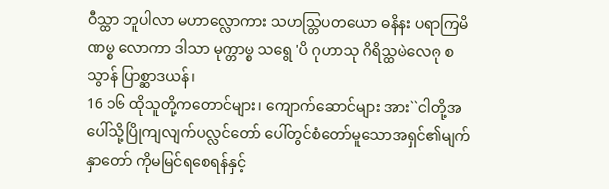ဝီသ္ထာ ဘူပါလာ မဟာလ္လောကား သဟသ္တြပတယော ဓနိနး ပရာကြမိဏၑ္စ လောကာ ဒါသာ မုက္တာၑ္စ သရွေ 'ပိ ဂုဟာသု ဂိရိသ္ထၑဲလေၐု စ သွာန် ပြာစ္ဆာဒယန်၊
16 ၁၆ ထိုသူတို့ကတောင်များ၊ ကျောက်ဆောင်များ အား``ငါတို့အပေါ်သို့ပြိုကျလျက်ပလ္လင်တော် ပေါ်တွင်စံတော်မူသောအရှင်၏မျက်နှာတော် ကိုမမြင်ရစေရန်နှင့်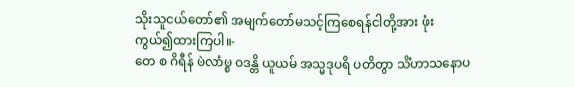သိုးသူငယ်တော်၏ အမျက်တော်မသင့်ကြစေရန်ငါတို့အား ဖုံးကွယ်၍ထားကြပါ။-
တေ စ ဂိရီန် ၑဲလာံၑ္စ ဝဒန္တိ ယူယမ် အသ္မဒုပရိ ပတိတွာ သိံဟာသနောပ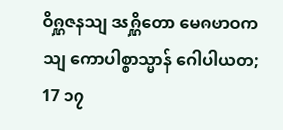ဝိၐ္ဋဇနသျ ဒၖၐ္ဋိတော မေၐၑာဝကသျ ကောပါစ္စာသ္မာန် ဂေါပါယတ;
17 ၁၇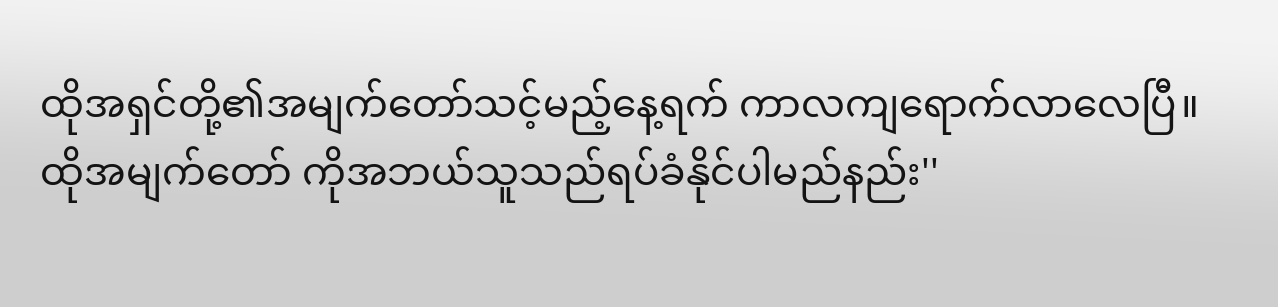ထိုအရှင်တို့၏အမျက်တော်သင့်မည့်နေ့ရက် ကာလကျရောက်လာလေပြီ။ ထိုအမျက်တော် ကိုအဘယ်သူသည်ရပ်ခံနိုင်ပါမည်နည်း''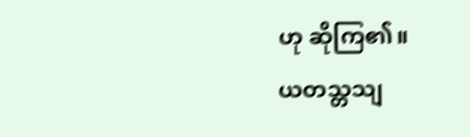ဟု ဆိုကြ၏။
ယတသ္တသျ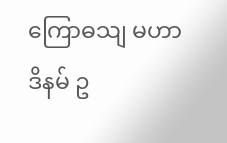ကြောဓသျ မဟာဒိနမ် ဥ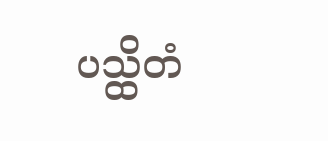ပသ္ထိတံ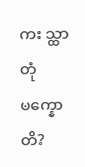ကး သ္ထာတုံ ၑက္နောတိ?